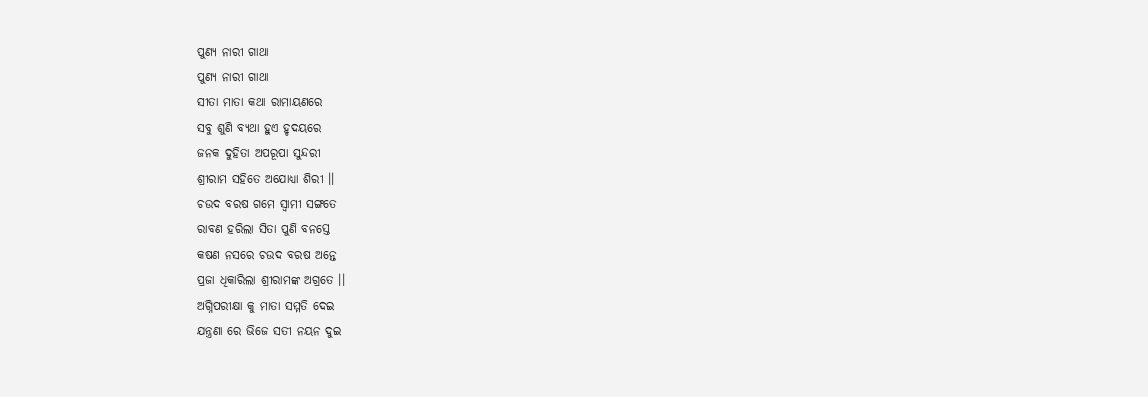ପୁଣ୍ୟ ନାରୀ ଗାଥା
ପୁଣ୍ୟ ନାରୀ ଗାଥା
ସୀତା ମାତା କଥା ରାମାୟଣରେ
ସବୁ ଶୁଣି ବ୍ୟଥା ହୁଏ ହୃଦୟରେ
ଜନକ ଦୁହିତା ଅପରୂପା ସୁନ୍ଦରୀ
ଶ୍ରୀରାମ ସହିତେ ଅଯୋଧ୍ୟା ଶିରୀ ।।
ଚଉଦ ବରଷ ଗମେ ସ୍ବାମୀ ସଙ୍ଗତେ
ରାବଣ ହରିଲା ସିତା ପୁଣି ବନସ୍ତେ
କଷଣ ନସରେ ଚଉଦ ବରଷ ଅନ୍ତେ
ପ୍ରଜା ଧିକାରିଲା ଶ୍ରୀରାମଙ୍କ ଅଗ୍ରତେ ।।
ଅଗ୍ନିପରୀକ୍ଷା କୁ ମାତା ସମ୍ମତି ଦେଇ
ଯନ୍ତ୍ରଣା ରେ ଭିଜେ ସତୀ ନୟନ ଦୁଇ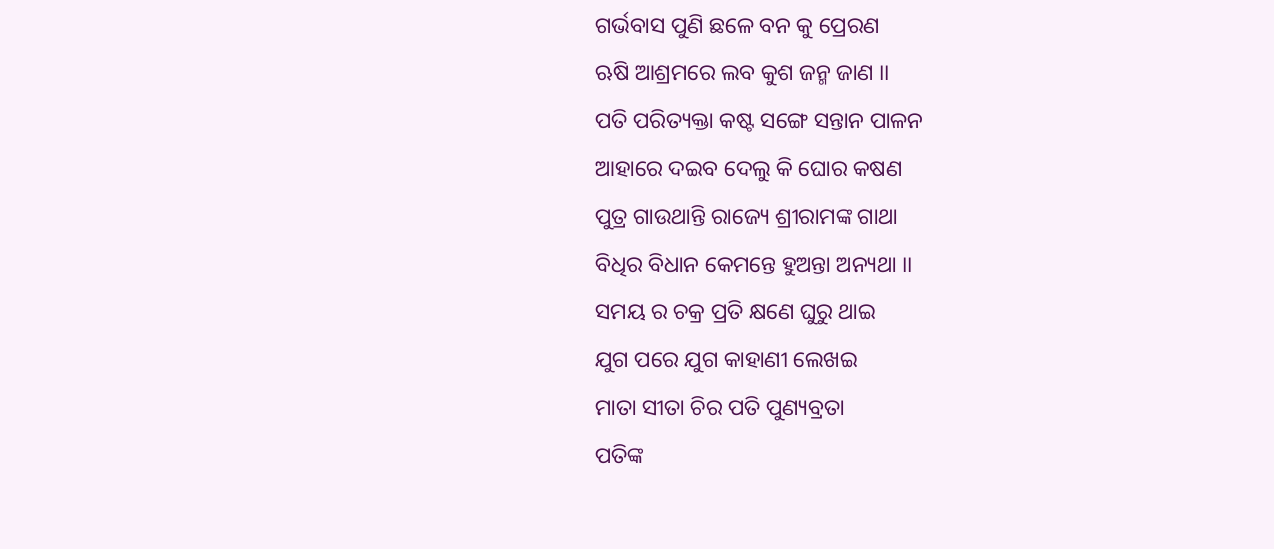ଗର୍ଭବାସ ପୁଣି ଛଳେ ବନ କୁ ପ୍ରେରଣ
ଋଷି ଆଶ୍ରମରେ ଲବ କୁଶ ଜନ୍ମ ଜାଣ ।।
ପତି ପରିତ୍ୟକ୍ତା କଷ୍ଟ ସଙ୍ଗେ ସନ୍ତାନ ପାଳନ
ଆହାରେ ଦଇବ ଦେଲୁ କି ଘୋର କଷଣ
ପୁତ୍ର ଗାଉଥାନ୍ତି ରାଜ୍ୟେ ଶ୍ରୀରାମଙ୍କ ଗାଥା
ବିଧିର ବିଧାନ କେମନ୍ତେ ହୁଅନ୍ତା ଅନ୍ୟଥା ।।
ସମୟ ର ଚକ୍ର ପ୍ରତି କ୍ଷଣେ ଘୁରୁ ଥାଇ
ଯୁଗ ପରେ ଯୁଗ କାହାଣୀ ଲେଖଇ
ମାତା ସୀତା ଚିର ପତି ପୁଣ୍ୟବ୍ରତା
ପତିଙ୍କ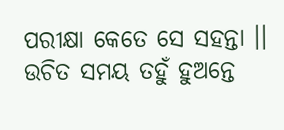ପରୀକ୍ଷା କେତେ ସେ ସହନ୍ତା ।।
ଉଚିତ ସମୟ ତହୁଁ ହୁଅନ୍ତେ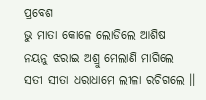ପ୍ରବେଶ
ଭୁ ମାତା କୋଳେ ଲୋଡିଲେ ଆଶିଷ
ନୟନୁ ଝରାଇ ଅଶ୍ରୁ ମେଲାଣି ମାଗିଲେ
ସତୀ ସୀତା ଧରାଧାମେ ଲୀଳା ରଚିଗଲେ ।।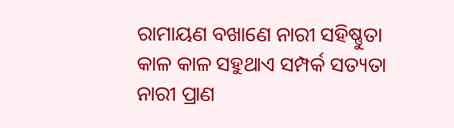ରାମାୟଣ ବଖାଣେ ନାରୀ ସହିଷ୍ଣୁତା
କାଳ କାଳ ସହୁଥାଏ ସମ୍ପର୍କ ସତ୍ୟତା
ନାରୀ ପ୍ରାଣ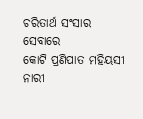ଚରିତାର୍ଥ ସଂସାର ସେବାରେ
କୋଟି ପ୍ରଣିପାତ ମହିୟସୀ ନାରୀ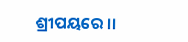ଶ୍ରୀପୟରେ ।।